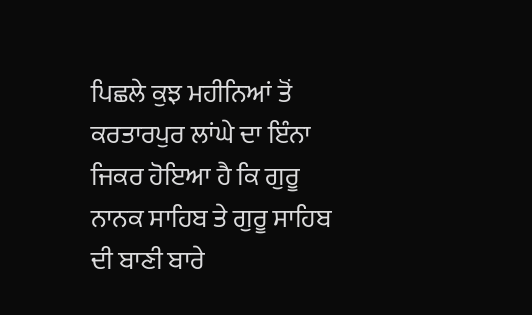ਪਿਛਲੇ ਕੁਝ ਮਹੀਨਿਆਂ ਤੋਂ ਕਰਤਾਰਪੁਰ ਲਾਂਘੇ ਦਾ ਇੰਨਾ ਜਿਕਰ ਹੋਇਆ ਹੈ ਕਿ ਗੁਰੂ ਨਾਨਕ ਸਾਹਿਬ ਤੇ ਗੁਰੂ ਸਾਹਿਬ ਦੀ ਬਾਣੀ ਬਾਰੇ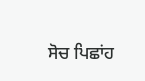ਸੋਚ ਪਿਛਾਂਹ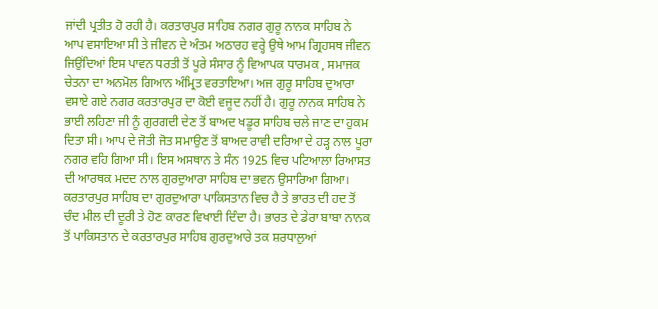ਜਾਂਦੀ ਪ੍ਰਤੀਤ ਹੋ ਰਹੀ ਹੈ। ਕਰਤਾਰਪੁਰ ਸਾਹਿਬ ਨਗਰ ਗੁਰੂ ਨਾਨਕ ਸਾਹਿਬ ਨੇ ਆਪ ਵਸਾਇਆ ਸੀ ਤੇ ਜੀਵਨ ਦੇ ਅੰਤਮ ਅਠਾਰਹ ਵਰ੍ਹੇ ਉਥੇ ਆਮ ਗ੍ਰਿਹਸਥ ਜੀਵਨ ਜਿਉਂਦਿਆਂ ਇਸ ਪਾਵਨ ਧਰਤੀ ਤੋਂ ਪੂਰੇ ਸੰਸਾਰ ਨੂੰ ਵਿਆਪਕ ਧਾਰਮਕ , ਸਮਾਜਕ ਚੇਤਨਾ ਦਾ ਅਨਮੋਲ ਗਿਆਨ ਅੰਮ੍ਰਿਤ ਵਰਤਾਇਆ। ਅਜ ਗੁਰੂ ਸਾਹਿਬ ਦੁਆਰਾ ਵਸਾਏ ਗਏ ਨਗਰ ਕਰਤਾਰਪੁਰ ਦਾ ਕੋਈ ਵਜੂਦ ਨਹੀਂ ਹੈ। ਗੁਰੂ ਨਾਨਕ ਸਾਹਿਬ ਨੇ ਭਾਈ ਲਹਿਣਾ ਜੀ ਨੂੰ ਗੁਰਗਦੀ ਦੇਣ ਤੋਂ ਬਾਅਦ ਖਡੂਰ ਸਾਹਿਬ ਚਲੇ ਜਾਣ ਦਾ ਹੁਕਮ ਦਿਤਾ ਸੀ। ਆਪ ਦੇ ਜੋਤੀ ਜੋਤ ਸਮਾਉਣ ਤੋਂ ਬਾਅਦ ਰਾਵੀ ਦਰਿਆ ਦੇ ਹੜ੍ਹ ਨਾਲ ਪੂਰਾ ਨਗਰ ਵਹਿ ਗਿਆ ਸੀ। ਇਸ ਅਸਥਾਨ ਤੇ ਸੰਨ 1925 ਵਿਚ ਪਟਿਆਲਾ ਰਿਆਸਤ ਦੀ ਆਰਥਕ ਮਦਦ ਨਾਲ ਗੁਰਦੁਆਰਾ ਸਾਹਿਬ ਦਾ ਭਵਨ ਉਸਾਰਿਆ ਗਿਆ। ਕਰਤਾਰਪੁਰ ਸਾਹਿਬ ਦਾ ਗੁਰਦੁਆਰਾ ਪਾਕਿਸਤਾਨ ਵਿਚ ਹੈ ਤੇ ਭਾਰਤ ਦੀ ਹਦ ਤੋਂ ਚੰਦ ਮੀਲ ਦੀ ਦੂਰੀ ਤੇ ਹੋਣ ਕਾਰਣ ਵਿਖਾਈ ਦਿੰਦਾ ਹੈ। ਭਾਰਤ ਦੇ ਡੇਰਾ ਬਾਬਾ ਨਾਨਕ ਤੋਂ ਪਾਕਿਸਤਾਨ ਦੇ ਕਰਤਾਰਪੁਰ ਸਾਹਿਬ ਗੁਰਦੁਆਰੇ ਤਕ ਸ਼ਰਧਾਲੁਆਂ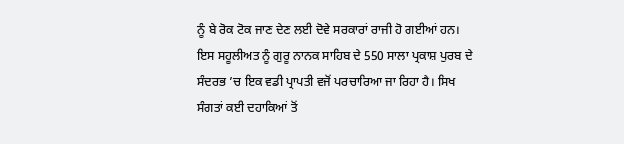ਨੂੰ ਬੇ ਰੋਕ ਟੋਕ ਜਾਣ ਦੇਣ ਲਈ ਦੋਵੇ ਸਰਕਾਰਾਂ ਰਾਜੀ ਹੋ ਗਈਆਂ ਹਨ। ਇਸ ਸਹੂਲੀਅਤ ਨੂੰ ਗੁਰੂ ਨਾਨਕ ਸਾਹਿਬ ਦੇ 550 ਸਾਲਾ ਪ੍ਰਕਾਸ਼ ਪੁਰਬ ਦੇ ਸੰਦਰਭ ’ਚ ਇਕ ਵਡੀ ਪ੍ਰਾਪਤੀ ਵਜੋਂ ਪਰਚਾਰਿਆ ਜਾ ਰਿਹਾ ਹੈ। ਸਿਖ ਸੰਗਤਾਂ ਕਈ ਦਹਾਕਿਆਂ ਤੋਂ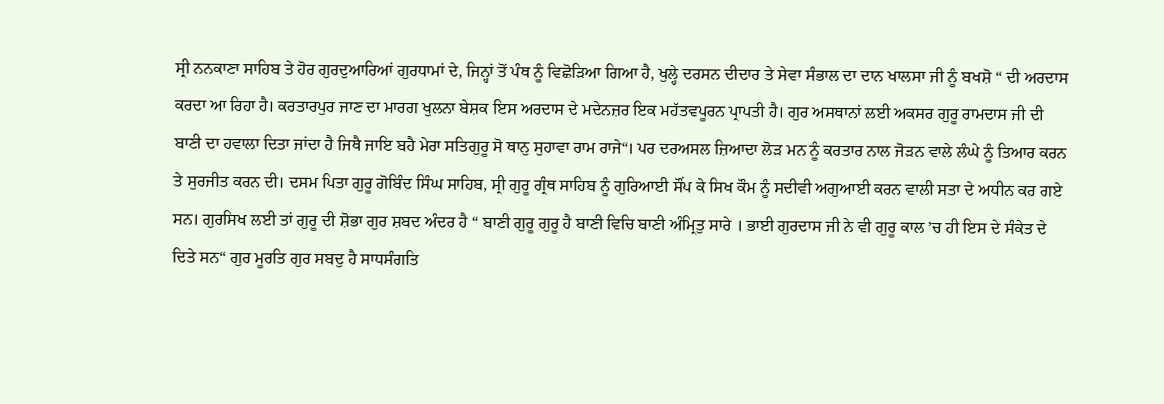ਸ੍ਰੀ ਨਨਕਾਣਾ ਸਾਹਿਬ ਤੇ ਹੋਰ ਗੁਰਦੁਆਰਿਆਂ ਗੁਰਧਾਮਾਂ ਦੇ, ਜਿਨ੍ਹਾਂ ਤੋਂ ਪੰਥ ਨੂੰ ਵਿਛੋੜਿਆ ਗਿਆ ਹੈ, ਖੁਲ੍ਹੇ ਦਰਸਨ ਦੀਦਾਰ ਤੇ ਸੇਵਾ ਸੰਭਾਲ ਦਾ ਦਾਨ ਖਾਲਸਾ ਜੀ ਨੂੰ ਬਖਸ਼ੋ “ ਦੀ ਅਰਦਾਸ ਕਰਦਾ ਆ ਰਿਹਾ ਹੈ। ਕਰਤਾਰਪੁਰ ਜਾਣ ਦਾ ਮਾਰਗ ਖੁਲਨਾ ਬੇਸ਼ਕ ਇਸ ਅਰਦਾਸ ਦੇ ਮਦੇਨਜ਼ਰ ਇਕ ਮਹੱਤਵਪੂਰਨ ਪ੍ਰਾਪਤੀ ਹੈ। ਗੁਰ ਅਸਥਾਨਾਂ ਲਈ ਅਕਸਰ ਗੁਰੂ ਰਾਮਦਾਸ ਜੀ ਦੀ ਬਾਣੀ ਦਾ ਹਵਾਲਾ ਦਿਤਾ ਜਾਂਦਾ ਹੈ ਜਿਥੈ ਜਾਇ ਬਹੈ ਮੇਰਾ ਸਤਿਗੁਰੂ ਸੋ ਥਾਨੁ ਸੁਹਾਵਾ ਰਾਮ ਰਾਜੇ“। ਪਰ ਦਰਅਸਲ ਜ਼ਿਆਦਾ ਲੋੜ ਮਨ ਨੂੰ ਕਰਤਾਰ ਨਾਲ ਜੋੜਨ ਵਾਲੇ ਲੰਘੇ ਨੂੰ ਤਿਆਰ ਕਰਨ ਤੇ ਸੁਰਜੀਤ ਕਰਨ ਦੀ। ਦਸਮ ਪਿਤਾ ਗੁਰੂ ਗੋਬਿੰਦ ਸਿੰਘ ਸਾਹਿਬ, ਸ੍ਰੀ ਗੁਰੂ ਗ੍ਰੰਥ ਸਾਹਿਬ ਨੂੰ ਗੁਰਿਆਈ ਸੌਂਪ ਕੇ ਸਿਖ ਕੌਮ ਨੂੰ ਸਦੀਵੀ ਅਗੁਆਈ ਕਰਨ ਵਾਲੀ ਸਤਾ ਦੇ ਅਧੀਨ ਕਰ ਗਏ ਸਨ। ਗੁਰਸਿਖ ਲਈ ਤਾਂ ਗੁਰੂ ਦੀ ਸ਼ੋਭਾ ਗੁਰ ਸ਼ਬਦ ਅੰਦਰ ਹੈ “ ਬਾਣੀ ਗੁਰੂ ਗੁਰੂ ਹੈ ਬਾਣੀ ਵਿਚਿ ਬਾਣੀ ਅੰਮ੍ਰਿਤੁ ਸਾਰੇ । ਭਾਈ ਗੁਰਦਾਸ ਜੀ ਨੇ ਵੀ ਗੁਰੂ ਕਾਲ ’ਚ ਹੀ ਇਸ ਦੇ ਸੰਕੇਤ ਦੇ ਦਿਤੇ ਸਨ“ ਗੁਰ ਮੂਰਤਿ ਗੁਰ ਸਬਦੁ ਹੈ ਸਾਧਸੰਗਤਿ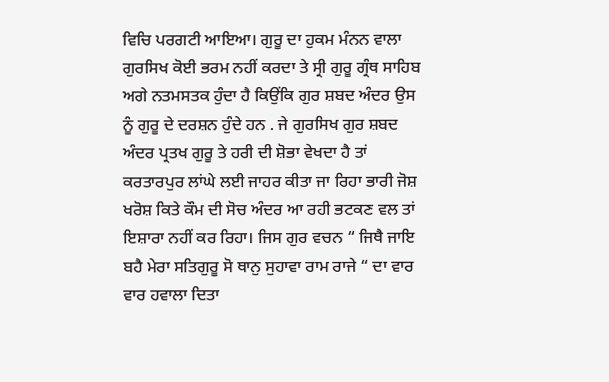ਵਿਚਿ ਪਰਗਟੀ ਆਇਆ। ਗੁਰੂ ਦਾ ਹੁਕਮ ਮੰਨਨ ਵਾਲਾ ਗੁਰਸਿਖ ਕੋਈ ਭਰਮ ਨਹੀਂ ਕਰਦਾ ਤੇ ਸ੍ਰੀ ਗੁਰੂ ਗ੍ਰੰਥ ਸਾਹਿਬ ਅਗੇ ਨਤਮਸਤਕ ਹੁੰਦਾ ਹੈ ਕਿਉਂਕਿ ਗੁਰ ਸ਼ਬਦ ਅੰਦਰ ਉਸ ਨੂੰ ਗੁਰੂ ਦੇ ਦਰਸ਼ਨ ਹੁੰਦੇ ਹਨ . ਜੇ ਗੁਰਸਿਖ ਗੁਰ ਸ਼ਬਦ ਅੰਦਰ ਪ੍ਰਤਖ ਗੁਰੂ ਤੇ ਹਰੀ ਦੀ ਸ਼ੋਭਾ ਵੇਖਦਾ ਹੈ ਤਾਂ ਕਰਤਾਰਪੁਰ ਲਾਂਘੇ ਲਈ ਜਾਹਰ ਕੀਤਾ ਜਾ ਰਿਹਾ ਭਾਰੀ ਜੋਸ਼ ਖਰੋਸ਼ ਕਿਤੇ ਕੌਮ ਦੀ ਸੋਚ ਅੰਦਰ ਆ ਰਹੀ ਭਟਕਣ ਵਲ ਤਾਂ ਇਸ਼ਾਰਾ ਨਹੀਂ ਕਰ ਰਿਹਾ। ਜਿਸ ਗੁਰ ਵਚਨ “ ਜਿਥੈ ਜਾਇ ਬਹੈ ਮੇਰਾ ਸਤਿਗੁਰੂ ਸੋ ਥਾਨੁ ਸੁਹਾਵਾ ਰਾਮ ਰਾਜੇ “ ਦਾ ਵਾਰ ਵਾਰ ਹਵਾਲਾ ਦਿਤਾ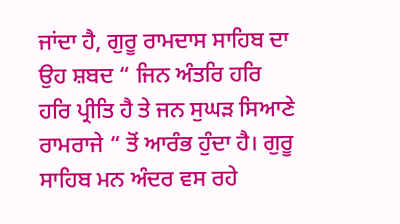ਜਾਂਦਾ ਹੈ, ਗੁਰੂ ਰਾਮਦਾਸ ਸਾਹਿਬ ਦਾ ਉਹ ਸ਼ਬਦ “ ਜਿਨ ਅੰਤਰਿ ਹਰਿ ਹਰਿ ਪ੍ਰੀਤਿ ਹੈ ਤੇ ਜਨ ਸੁਘੜ ਸਿਆਣੇ ਰਾਮਰਾਜੇ “ ਤੋਂ ਆਰੰਭ ਹੁੰਦਾ ਹੈ। ਗੁਰੂ ਸਾਹਿਬ ਮਨ ਅੰਦਰ ਵਸ ਰਹੇ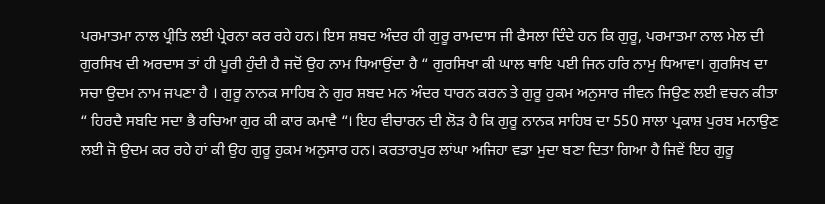ਪਰਮਾਤਮਾ ਨਾਲ ਪ੍ਰੀਤਿ ਲਈ ਪ੍ਰੇਰਨਾ ਕਰ ਰਹੇ ਹਨ। ਇਸ ਸ਼ਬਦ ਅੰਦਰ ਹੀ ਗੁਰੂ ਰਾਮਦਾਸ ਜੀ ਫੈਸਲਾ ਦਿੰਦੇ ਹਨ ਕਿ ਗੁਰੂ, ਪਰਮਾਤਮਾ ਨਾਲ ਮੇਲ ਦੀ ਗੁਰਸਿਖ ਦੀ ਅਰਦਾਸ ਤਾਂ ਹੀ ਪੂਰੀ ਹੁੰਦੀ ਹੈ ਜਦੋਂ ਉਹ ਨਾਮ ਧਿਆਉਂਦਾ ਹੈ “ ਗੁਰਸਿਖਾ ਕੀ ਘਾਲ ਥਾਇ ਪਈ ਜਿਨ ਹਰਿ ਨਾਮੁ ਧਿਆਵਾ। ਗੁਰਸਿਖ ਦਾ ਸਚਾ ਉਦਮ ਨਾਮ ਜਪਣਾ ਹੈ । ਗੁਰੂ ਨਾਨਕ ਸਾਹਿਬ ਨੇ ਗੁਰ ਸ਼ਬਦ ਮਨ ਅੰਦਰ ਧਾਰਨ ਕਰਨ ਤੇ ਗੁਰੂ ਹੁਕਮ ਅਨੁਸਾਰ ਜੀਵਨ ਜਿਉਣ ਲਈ ਵਚਨ ਕੀਤਾ “ ਹਿਰਦੈ ਸਬਦਿ ਸਦਾ ਭੈ ਰਚਿਆ ਗੁਰ ਕੀ ਕਾਰ ਕਮਾਵੈ “। ਇਹ ਵੀਚਾਰਨ ਦੀ ਲੋੜ ਹੈ ਕਿ ਗੁਰੂ ਨਾਨਕ ਸਾਹਿਬ ਦਾ 550 ਸਾਲਾ ਪ੍ਰਕਾਸ਼ ਪੁਰਬ ਮਨਾਉਣ ਲਈ ਜੋ ਉਦਮ ਕਰ ਰਹੇ ਹਾਂ ਕੀ ਉਹ ਗੁਰੂ ਹੁਕਮ ਅਨੁਸਾਰ ਹਨ। ਕਰਤਾਰਪੁਰ ਲਾਂਘਾ ਅਜਿਹਾ ਵਡਾ ਮੁਦਾ ਬਣਾ ਦਿਤਾ ਗਿਆ ਹੈ ਜਿਵੇਂ ਇਹ ਗੁਰੂ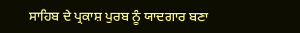ਸਾਹਿਬ ਦੇ ਪ੍ਰਕਾਸ਼ ਪੁਰਬ ਨੂੰ ਯਾਦਗਾਰ ਬਣਾ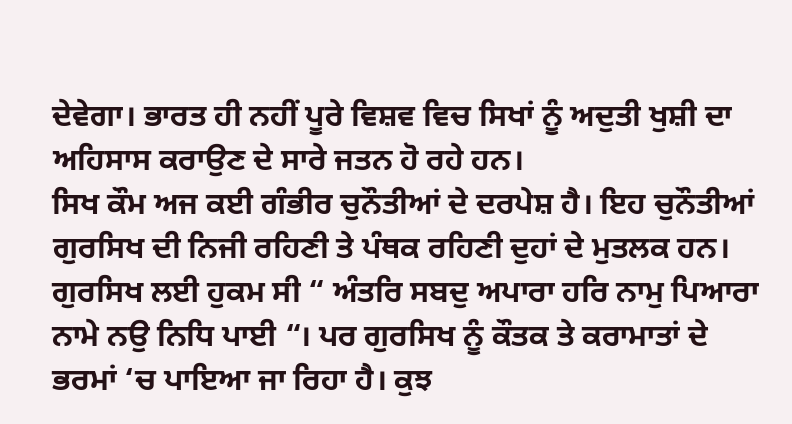ਦੇਵੇਗਾ। ਭਾਰਤ ਹੀ ਨਹੀਂ ਪੂਰੇ ਵਿਸ਼ਵ ਵਿਚ ਸਿਖਾਂ ਨੂੰ ਅਦੁਤੀ ਖੁਸ਼ੀ ਦਾ ਅਹਿਸਾਸ ਕਰਾਉਣ ਦੇ ਸਾਰੇ ਜਤਨ ਹੋ ਰਹੇ ਹਨ।
ਸਿਖ ਕੌਮ ਅਜ ਕਈ ਗੰਭੀਰ ਚੁਨੌਤੀਆਂ ਦੇ ਦਰਪੇਸ਼ ਹੈ। ਇਹ ਚੁਨੌਤੀਆਂ ਗੁਰਸਿਖ ਦੀ ਨਿਜੀ ਰਹਿਣੀ ਤੇ ਪੰਥਕ ਰਹਿਣੀ ਦੁਹਾਂ ਦੇ ਮੁਤਲਕ ਹਨ। ਗੁਰਸਿਖ ਲਈ ਹੁਕਮ ਸੀ “ ਅੰਤਰਿ ਸਬਦੁ ਅਪਾਰਾ ਹਰਿ ਨਾਮੁ ਪਿਆਰਾ ਨਾਮੇ ਨਉ ਨਿਧਿ ਪਾਈ “। ਪਰ ਗੁਰਸਿਖ ਨੂੰ ਕੌਤਕ ਤੇ ਕਰਾਮਾਤਾਂ ਦੇ ਭਰਮਾਂ ‘ਚ ਪਾਇਆ ਜਾ ਰਿਹਾ ਹੈ। ਕੁਝ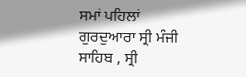ਸਮਾਂ ਪਹਿਲਾਂ ਗੁਰਦੁਆਰਾ ਸ੍ਰੀ ਮੰਜੀ ਸਾਹਿਬ , ਸ੍ਰੀ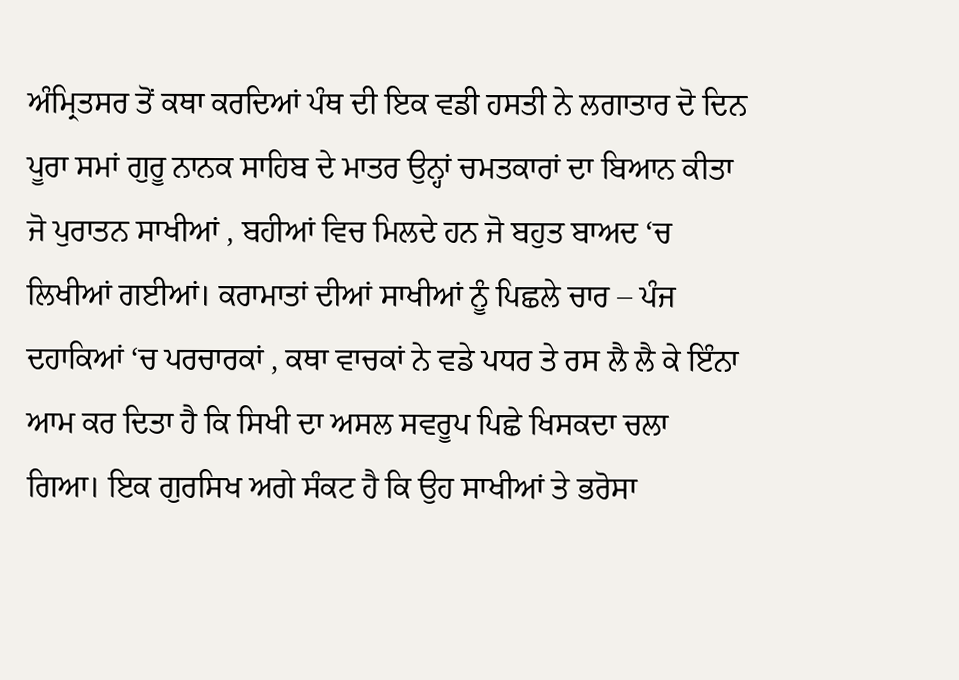ਅੰਮ੍ਰਿਤਸਰ ਤੋਂ ਕਥਾ ਕਰਦਿਆਂ ਪੰਥ ਦੀ ਇਕ ਵਡੀ ਹਸਤੀ ਨੇ ਲਗਾਤਾਰ ਦੋ ਦਿਨ ਪੂਰਾ ਸਮਾਂ ਗੁਰੂ ਨਾਨਕ ਸਾਹਿਬ ਦੇ ਮਾਤਰ ਉਨ੍ਹਾਂ ਚਮਤਕਾਰਾਂ ਦਾ ਬਿਆਨ ਕੀਤਾ ਜੋ ਪੁਰਾਤਨ ਸਾਖੀਆਂ , ਬਹੀਆਂ ਵਿਚ ਮਿਲਦੇ ਹਨ ਜੋ ਬਹੁਤ ਬਾਅਦ ‘ਚ ਲਿਖੀਆਂ ਗਈਆਂ। ਕਰਾਮਾਤਾਂ ਦੀਆਂ ਸਾਖੀਆਂ ਨੂੰ ਪਿਛਲੇ ਚਾਰ – ਪੰਜ ਦਹਾਕਿਆਂ ‘ਚ ਪਰਚਾਰਕਾਂ , ਕਥਾ ਵਾਚਕਾਂ ਨੇ ਵਡੇ ਪਧਰ ਤੇ ਰਸ ਲੈ ਲੈ ਕੇ ਇੰਨਾ ਆਮ ਕਰ ਦਿਤਾ ਹੈ ਕਿ ਸਿਖੀ ਦਾ ਅਸਲ ਸਵਰੂਪ ਪਿਛੇ ਖਿਸਕਦਾ ਚਲਾ ਗਿਆ। ਇਕ ਗੁਰਸਿਖ ਅਗੇ ਸੰਕਟ ਹੈ ਕਿ ਉਹ ਸਾਖੀਆਂ ਤੇ ਭਰੋਸਾ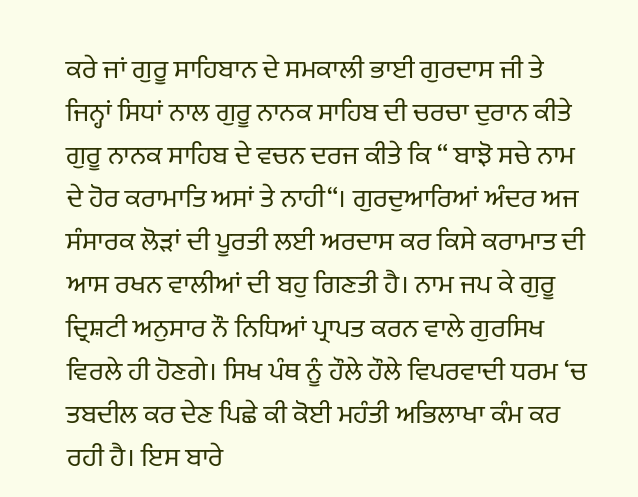ਕਰੇ ਜਾਂ ਗੁਰੂ ਸਾਹਿਬਾਨ ਦੇ ਸਮਕਾਲੀ ਭਾਈ ਗੁਰਦਾਸ ਜੀ ਤੇ ਜਿਨ੍ਹਾਂ ਸਿਧਾਂ ਨਾਲ ਗੁਰੂ ਨਾਨਕ ਸਾਹਿਬ ਦੀ ਚਰਚਾ ਦੁਰਾਨ ਕੀਤੇ ਗੁਰੂ ਨਾਨਕ ਸਾਹਿਬ ਦੇ ਵਚਨ ਦਰਜ ਕੀਤੇ ਕਿ “ ਬਾਝੋ ਸਚੇ ਨਾਮ ਦੇ ਹੋਰ ਕਰਾਮਾਤਿ ਅਸਾਂ ਤੇ ਨਾਹੀ“। ਗੁਰਦੁਆਰਿਆਂ ਅੰਦਰ ਅਜ ਸੰਸਾਰਕ ਲੋੜਾਂ ਦੀ ਪੂਰਤੀ ਲਈ ਅਰਦਾਸ ਕਰ ਕਿਸੇ ਕਰਾਮਾਤ ਦੀ ਆਸ ਰਖਨ ਵਾਲੀਆਂ ਦੀ ਬਹੁ ਗਿਣਤੀ ਹੈ। ਨਾਮ ਜਪ ਕੇ ਗੁਰੂ ਦ੍ਰਿਸ਼ਟੀ ਅਨੁਸਾਰ ਨੌ ਨਿਧਿਆਂ ਪ੍ਰਾਪਤ ਕਰਨ ਵਾਲੇ ਗੁਰਸਿਖ ਵਿਰਲੇ ਹੀ ਹੋਣਗੇ। ਸਿਖ ਪੰਥ ਨੂੰ ਹੌਲੇ ਹੌਲੇ ਵਿਪਰਵਾਦੀ ਧਰਮ ‘ਚ ਤਬਦੀਲ ਕਰ ਦੇਣ ਪਿਛੇ ਕੀ ਕੋਈ ਮਹੰਤੀ ਅਭਿਲਾਖਾ ਕੰਮ ਕਰ ਰਹੀ ਹੈ। ਇਸ ਬਾਰੇ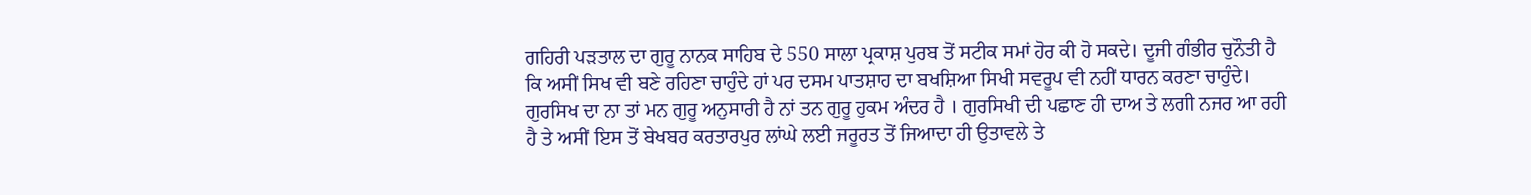ਗਹਿਰੀ ਪੜਤਾਲ ਦਾ ਗੁਰੂ ਨਾਨਕ ਸਾਹਿਬ ਦੇ 550 ਸਾਲਾ ਪ੍ਰਕਾਸ਼ ਪੁਰਬ ਤੋਂ ਸਟੀਕ ਸਮਾਂ ਹੋਰ ਕੀ ਹੋ ਸਕਦੇ। ਦੂਜੀ ਗੰਭੀਰ ਚੁਨੌਤੀ ਹੈ ਕਿ ਅਸੀਂ ਸਿਖ ਵੀ ਬਣੇ ਰਹਿਣਾ ਚਾਹੁੰਦੇ ਹਾਂ ਪਰ ਦਸਮ ਪਾਤਸ਼ਾਹ ਦਾ ਬਖਸ਼ਿਆ ਸਿਖੀ ਸਵਰੂਪ ਵੀ ਨਹੀਂ ਧਾਰਨ ਕਰਣਾ ਚਾਹੁੰਦੇ। ਗੁਰਸਿਖ ਦਾ ਨਾ ਤਾਂ ਮਨ ਗੁਰੂ ਅਨੁਸਾਰੀ ਹੈ ਨਾਂ ਤਨ ਗੁਰੂ ਹੁਕਮ ਅੰਦਰ ਹੈ । ਗੁਰਸਿਖੀ ਦੀ ਪਛਾਣ ਹੀ ਦਾਅ ਤੇ ਲਗੀ ਨਜਰ ਆ ਰਹੀ ਹੈ ਤੇ ਅਸੀਂ ਇਸ ਤੋਂ ਬੇਖਬਰ ਕਰਤਾਰਪੁਰ ਲਾਂਘੇ ਲਈ ਜਰੂਰਤ ਤੋਂ ਜਿਆਦਾ ਹੀ ਉਤਾਵਲੇ ਤੇ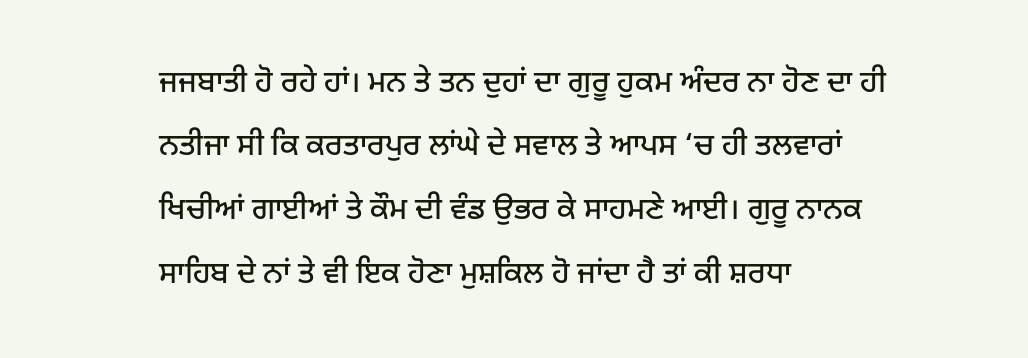ਜਜਬਾਤੀ ਹੋ ਰਹੇ ਹਾਂ। ਮਨ ਤੇ ਤਨ ਦੁਹਾਂ ਦਾ ਗੁਰੂ ਹੁਕਮ ਅੰਦਰ ਨਾ ਹੋਣ ਦਾ ਹੀ ਨਤੀਜਾ ਸੀ ਕਿ ਕਰਤਾਰਪੁਰ ਲਾਂਘੇ ਦੇ ਸਵਾਲ ਤੇ ਆਪਸ ‘ਚ ਹੀ ਤਲਵਾਰਾਂ ਖਿਚੀਆਂ ਗਾਈਆਂ ਤੇ ਕੌਮ ਦੀ ਵੰਡ ਉਭਰ ਕੇ ਸਾਹਮਣੇ ਆਈ। ਗੁਰੂ ਨਾਨਕ ਸਾਹਿਬ ਦੇ ਨਾਂ ਤੇ ਵੀ ਇਕ ਹੋਣਾ ਮੁਸ਼ਕਿਲ ਹੋ ਜਾਂਦਾ ਹੈ ਤਾਂ ਕੀ ਸ਼ਰਧਾ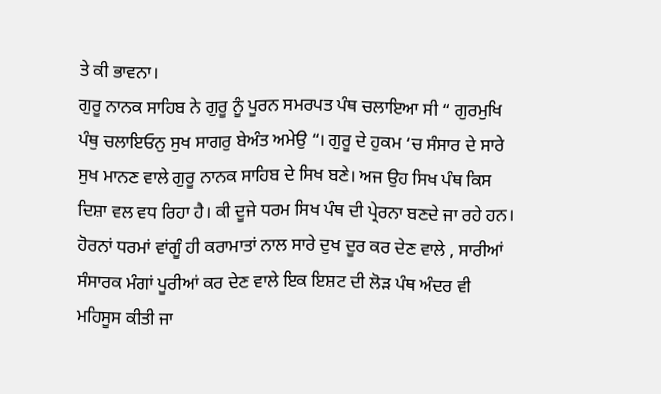ਤੇ ਕੀ ਭਾਵਨਾ।
ਗੁਰੂ ਨਾਨਕ ਸਾਹਿਬ ਨੇ ਗੁਰੂ ਨੂੰ ਪੂਰਨ ਸਮਰਪਤ ਪੰਥ ਚਲਾਇਆ ਸੀ “ ਗੁਰਮੁਖਿ ਪੰਥੁ ਚਲਾਇਓਨੁ ਸੁਖ ਸਾਗਰੁ ਬੇਅੰਤ ਅਮੇਉ “। ਗੁਰੂ ਦੇ ਹੁਕਮ ‘ਚ ਸੰਸਾਰ ਦੇ ਸਾਰੇ ਸੁਖ ਮਾਨਣ ਵਾਲੇ ਗੁਰੂ ਨਾਨਕ ਸਾਹਿਬ ਦੇ ਸਿਖ ਬਣੇ। ਅਜ ਉਹ ਸਿਖ ਪੰਥ ਕਿਸ ਦਿਸ਼ਾ ਵਲ ਵਧ ਰਿਹਾ ਹੈ। ਕੀ ਦੂਜੇ ਧਰਮ ਸਿਖ ਪੰਥ ਦੀ ਪ੍ਰੇਰਨਾ ਬਣਦੇ ਜਾ ਰਹੇ ਹਨ। ਹੋਰਨਾਂ ਧਰਮਾਂ ਵਾਂਗੂੰ ਹੀ ਕਰਾਮਾਤਾਂ ਨਾਲ ਸਾਰੇ ਦੁਖ ਦੂਰ ਕਰ ਦੇਣ ਵਾਲੇ , ਸਾਰੀਆਂ ਸੰਸਾਰਕ ਮੰਗਾਂ ਪੂਰੀਆਂ ਕਰ ਦੇਣ ਵਾਲੇ ਇਕ ਇਸ਼ਟ ਦੀ ਲੋੜ ਪੰਥ ਅੰਦਰ ਵੀ ਮਹਿਸੂਸ ਕੀਤੀ ਜਾ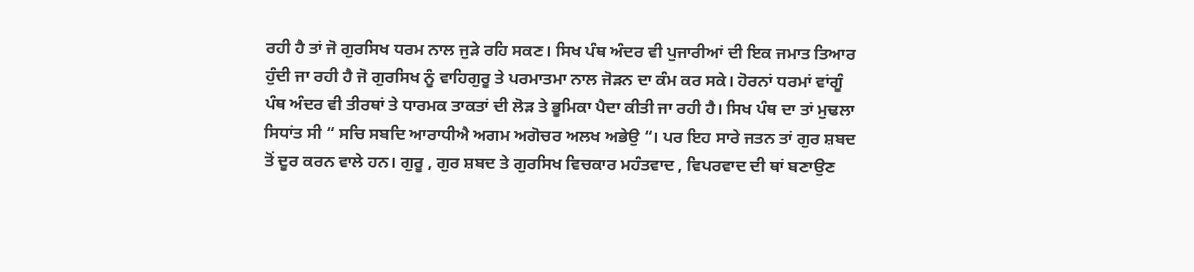ਰਹੀ ਹੈ ਤਾਂ ਜੋ ਗੁਰਸਿਖ ਧਰਮ ਨਾਲ ਜੁੜੇ ਰਹਿ ਸਕਣ। ਸਿਖ ਪੰਥ ਅੰਦਰ ਵੀ ਪੁਜਾਰੀਆਂ ਦੀ ਇਕ ਜਮਾਤ ਤਿਆਰ ਹੁੰਦੀ ਜਾ ਰਹੀ ਹੈ ਜੋ ਗੁਰਸਿਖ ਨੂੰ ਵਾਹਿਗੁਰੂ ਤੇ ਪਰਮਾਤਮਾ ਨਾਲ ਜੋੜਨ ਦਾ ਕੰਮ ਕਰ ਸਕੇ। ਹੋਰਨਾਂ ਧਰਮਾਂ ਵਾਂਗੂੰ ਪੰਥ ਅੰਦਰ ਵੀ ਤੀਰਥਾਂ ਤੇ ਧਾਰਮਕ ਤਾਕਤਾਂ ਦੀ ਲੋੜ ਤੇ ਭੂਮਿਕਾ ਪੈਦਾ ਕੀਤੀ ਜਾ ਰਹੀ ਹੈ। ਸਿਖ ਪੰਥ ਦਾ ਤਾਂ ਮੁਢਲਾ ਸਿਧਾਂਤ ਸੀ “ ਸਚਿ ਸਬਦਿ ਆਰਾਧੀਐ ਅਗਮ ਅਗੋਚਰ ਅਲਖ ਅਭੇਉ “। ਪਰ ਇਹ ਸਾਰੇ ਜਤਨ ਤਾਂ ਗੁਰ ਸ਼ਬਦ ਤੋਂ ਦੂਰ ਕਰਨ ਵਾਲੇ ਹਨ। ਗੁਰੂ , ਗੁਰ ਸ਼ਬਦ ਤੇ ਗੁਰਸਿਖ ਵਿਚਕਾਰ ਮਹੰਤਵਾਦ , ਵਿਪਰਵਾਦ ਦੀ ਥਾਂ ਬਣਾਉਣ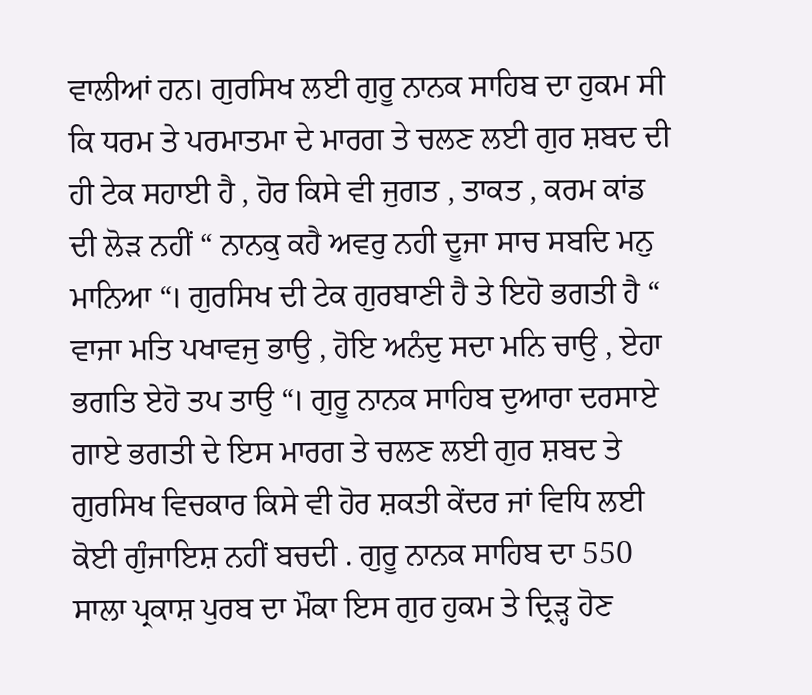ਵਾਲੀਆਂ ਹਨ। ਗੁਰਸਿਖ ਲਈ ਗੁਰੂ ਨਾਨਕ ਸਾਹਿਬ ਦਾ ਹੁਕਮ ਸੀ ਕਿ ਧਰਮ ਤੇ ਪਰਮਾਤਮਾ ਦੇ ਮਾਰਗ ਤੇ ਚਲਣ ਲਈ ਗੁਰ ਸ਼ਬਦ ਦੀ ਹੀ ਟੇਕ ਸਹਾਈ ਹੈ , ਹੋਰ ਕਿਸੇ ਵੀ ਜੁਗਤ , ਤਾਕਤ , ਕਰਮ ਕਾਂਡ ਦੀ ਲੋੜ ਨਹੀਂ “ ਨਾਨਕੁ ਕਹੈ ਅਵਰੁ ਨਹੀ ਦੂਜਾ ਸਾਚ ਸਬਦਿ ਮਨੁ ਮਾਨਿਆ “। ਗੁਰਸਿਖ ਦੀ ਟੇਕ ਗੁਰਬਾਣੀ ਹੈ ਤੇ ਇਹੋ ਭਗਤੀ ਹੈ “ ਵਾਜਾ ਮਤਿ ਪਖਾਵਜੁ ਭਾਉ , ਹੋਇ ਅਨੰਦੁ ਸਦਾ ਮਨਿ ਚਾਉ , ਏਹਾ ਭਗਤਿ ਏਹੋ ਤਪ ਤਾਉ “। ਗੁਰੂ ਨਾਨਕ ਸਾਹਿਬ ਦੁਆਰਾ ਦਰਸਾਏ ਗਾਏ ਭਗਤੀ ਦੇ ਇਸ ਮਾਰਗ ਤੇ ਚਲਣ ਲਈ ਗੁਰ ਸ਼ਬਦ ਤੇ ਗੁਰਸਿਖ ਵਿਚਕਾਰ ਕਿਸੇ ਵੀ ਹੋਰ ਸ਼ਕਤੀ ਕੇਂਦਰ ਜਾਂ ਵਿਧਿ ਲਈ ਕੋਈ ਗੁੰਜਾਇਸ਼ ਨਹੀਂ ਬਚਦੀ . ਗੁਰੂ ਨਾਨਕ ਸਾਹਿਬ ਦਾ 550 ਸਾਲਾ ਪ੍ਰਕਾਸ਼ ਪੁਰਬ ਦਾ ਮੌਕਾ ਇਸ ਗੁਰ ਹੁਕਮ ਤੇ ਦ੍ਰਿੜ੍ਹ ਹੋਣ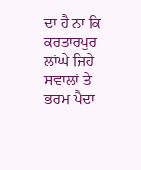ਦਾ ਹੈ ਨਾ ਕਿ ਕਰਤਾਰਪੁਰ ਲਾਂਘੇ ਜਿਹੇ ਸਵਾਲਾਂ ਤੇ ਭਰਮ ਪੈਦਾ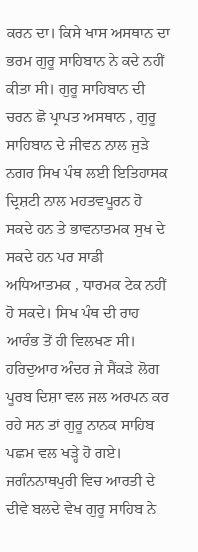ਕਰਨ ਦਾ। ਕਿਸੇ ਖਾਸ ਅਸਥਾਨ ਦਾ ਭਰਮ ਗੁਰੂ ਸਾਹਿਬਾਨ ਨੇ ਕਦੇ ਨਹੀਂ ਕੀਤਾ ਸੀ। ਗੁਰੂ ਸਾਹਿਬਾਨ ਦੀ ਚਰਨ ਛੋ ਪ੍ਰਾਪਤ ਅਸਥਾਨ , ਗੁਰੂ ਸਾਹਿਬਾਨ ਦੇ ਜੀਵਨ ਨਾਲ ਜੁੜੇ ਨਗਰ ਸਿਖ ਪੰਥ ਲਈ ਇਤਿਹਾਸਕ ਦ੍ਰਿਸ਼ਟੀ ਨਾਲ ਮਹਤਵਪੂਰਨ ਹੋ ਸਕਦੇ ਹਨ ਤੇ ਭਾਵਨਾਤਮਕ ਸੁਖ ਦੇ ਸਕਦੇ ਹਨ ਪਰ ਸਾਡੀ ਅਧਿਆਤਮਕ , ਧਾਰਮਕ ਟੇਕ ਨਹੀਂ ਹੋ ਸਕਦੇ। ਸਿਖ ਪੰਥ ਦੀ ਰਾਹ ਆਰੰਭ ਤੋਂ ਹੀ ਵਿਲਖਣ ਸੀ। ਹਰਿਦੁਆਰ ਅੰਦਰ ਜੇ ਸੈਂਕੜੇ ਲੋਗ ਪੂਰਬ ਦਿਸ਼ਾ ਵਲ ਜਲ ਅਰਪਨ ਕਰ ਰਹੇ ਸਨ ਤਾਂ ਗੁਰੂ ਨਾਨਕ ਸਾਹਿਬ ਪਛਮ ਵਲ ਖੜ੍ਹੇ ਹੋ ਗਏ। ਜਗੰਨਨਾਥਪੁਰੀ ਵਿਚ ਆਰਤੀ ਦੇ ਦੀਵੇ ਬਲਦੇ ਵੇਖ ਗੁਰੂ ਸਾਹਿਬ ਨੇ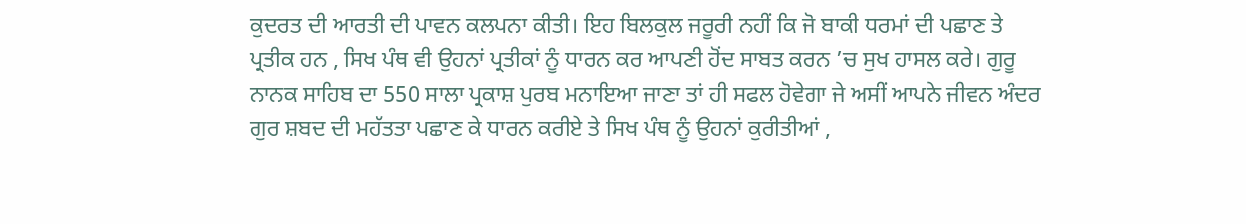ਕੁਦਰਤ ਦੀ ਆਰਤੀ ਦੀ ਪਾਵਨ ਕਲਪਨਾ ਕੀਤੀ। ਇਹ ਬਿਲਕੁਲ ਜਰੂਰੀ ਨਹੀਂ ਕਿ ਜੋ ਬਾਕੀ ਧਰਮਾਂ ਦੀ ਪਛਾਣ ਤੇ ਪ੍ਰਤੀਕ ਹਨ , ਸਿਖ ਪੰਥ ਵੀ ਉਹਨਾਂ ਪ੍ਰਤੀਕਾਂ ਨੂੰ ਧਾਰਨ ਕਰ ਆਪਣੀ ਹੋਂਦ ਸਾਬਤ ਕਰਨ ’ਚ ਸੁਖ ਹਾਸਲ ਕਰੇ। ਗੁਰੂ ਨਾਨਕ ਸਾਹਿਬ ਦਾ 550 ਸਾਲਾ ਪ੍ਰਕਾਸ਼ ਪੁਰਬ ਮਨਾਇਆ ਜਾਣਾ ਤਾਂ ਹੀ ਸਫਲ ਹੋਵੇਗਾ ਜੇ ਅਸੀਂ ਆਪਨੇ ਜੀਵਨ ਅੰਦਰ ਗੁਰ ਸ਼ਬਦ ਦੀ ਮਹੱਤਤਾ ਪਛਾਣ ਕੇ ਧਾਰਨ ਕਰੀਏ ਤੇ ਸਿਖ ਪੰਥ ਨੂੰ ਉਹਨਾਂ ਕੁਰੀਤੀਆਂ ,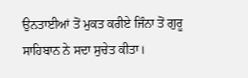ਉਨਤਾਈਆਂ ਤੋਂ ਮੁਕਤ ਕਰੀਏ ਜਿੰਨਾ ਤੋਂ ਗੁਰੂ ਸਾਹਿਬਾਨ ਨੇ ਸਦਾ ਸੁਚੇਤ ਕੀਤਾ।